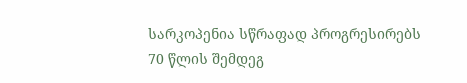სარკოპენია სწრაფად პროგრესირებს 70 წლის შემდეგ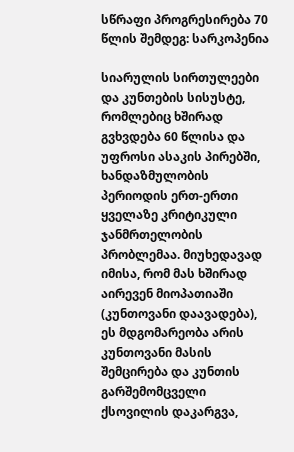სწრაფი პროგრესირება 70 წლის შემდეგ: სარკოპენია

სიარულის სირთულეები და კუნთების სისუსტე, რომლებიც ხშირად გვხვდება 60 წლისა და უფროსი ასაკის პირებში, ხანდაზმულობის პერიოდის ერთ-ერთი ყველაზე კრიტიკული ჯანმრთელობის პრობლემაა. მიუხედავად იმისა, რომ მას ხშირად აირევენ მიოპათიაში (კუნთოვანი დაავადება), ეს მდგომარეობა არის კუნთოვანი მასის შემცირება და კუნთის გარშემომცველი ქსოვილის დაკარგვა,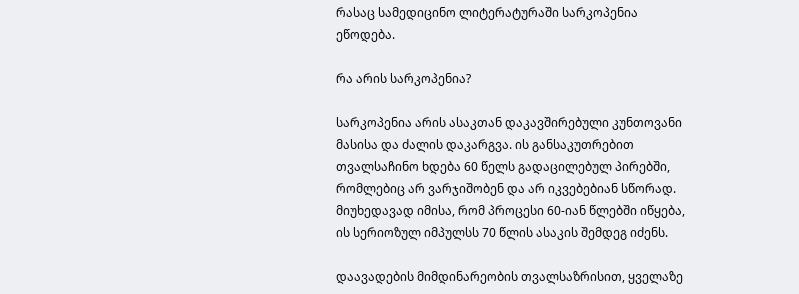რასაც სამედიცინო ლიტერატურაში სარკოპენია ეწოდება.

რა არის სარკოპენია?

სარკოპენია არის ასაკთან დაკავშირებული კუნთოვანი მასისა და ძალის დაკარგვა. ის განსაკუთრებით თვალსაჩინო ხდება 60 წელს გადაცილებულ პირებში, რომლებიც არ ვარჯიშობენ და არ იკვებებიან სწორად. მიუხედავად იმისა, რომ პროცესი 60-იან წლებში იწყება, ის სერიოზულ იმპულსს 70 წლის ასაკის შემდეგ იძენს.

დაავადების მიმდინარეობის თვალსაზრისით, ყველაზე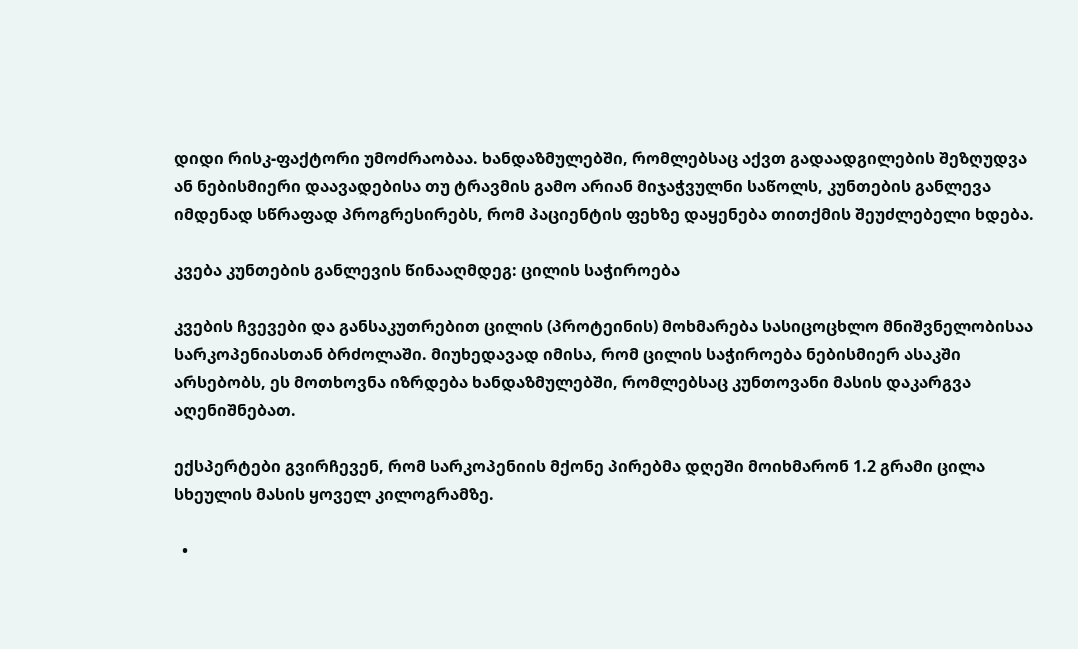დიდი რისკ-ფაქტორი უმოძრაობაა. ხანდაზმულებში, რომლებსაც აქვთ გადაადგილების შეზღუდვა ან ნებისმიერი დაავადებისა თუ ტრავმის გამო არიან მიჯაჭვულნი საწოლს, კუნთების განლევა იმდენად სწრაფად პროგრესირებს, რომ პაციენტის ფეხზე დაყენება თითქმის შეუძლებელი ხდება.

კვება კუნთების განლევის წინააღმდეგ: ცილის საჭიროება

კვების ჩვევები და განსაკუთრებით ცილის (პროტეინის) მოხმარება სასიცოცხლო მნიშვნელობისაა სარკოპენიასთან ბრძოლაში. მიუხედავად იმისა, რომ ცილის საჭიროება ნებისმიერ ასაკში არსებობს, ეს მოთხოვნა იზრდება ხანდაზმულებში, რომლებსაც კუნთოვანი მასის დაკარგვა აღენიშნებათ.

ექსპერტები გვირჩევენ, რომ სარკოპენიის მქონე პირებმა დღეში მოიხმარონ 1.2 გრამი ცილა სხეულის მასის ყოველ კილოგრამზე.

  •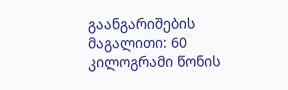გაანგარიშების მაგალითი: 60 კილოგრამი წონის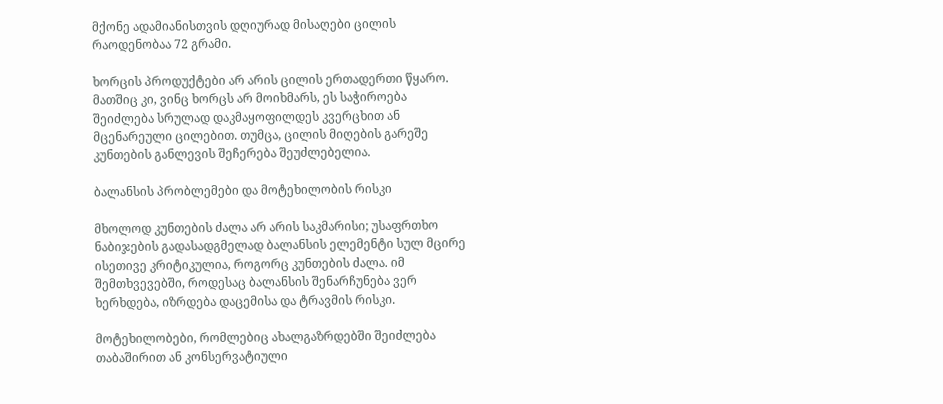მქონე ადამიანისთვის დღიურად მისაღები ცილის რაოდენობაა 72 გრამი.

ხორცის პროდუქტები არ არის ცილის ერთადერთი წყარო. მათშიც კი, ვინც ხორცს არ მოიხმარს, ეს საჭიროება შეიძლება სრულად დაკმაყოფილდეს კვერცხით ან მცენარეული ცილებით. თუმცა, ცილის მიღების გარეშე კუნთების განლევის შეჩერება შეუძლებელია.

ბალანსის პრობლემები და მოტეხილობის რისკი

მხოლოდ კუნთების ძალა არ არის საკმარისი; უსაფრთხო ნაბიჯების გადასადგმელად ბალანსის ელემენტი სულ მცირე ისეთივე კრიტიკულია, როგორც კუნთების ძალა. იმ შემთხვევებში, როდესაც ბალანსის შენარჩუნება ვერ ხერხდება, იზრდება დაცემისა და ტრავმის რისკი.

მოტეხილობები, რომლებიც ახალგაზრდებში შეიძლება თაბაშირით ან კონსერვატიული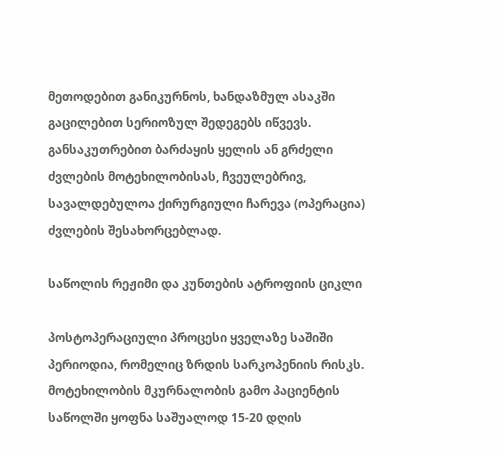მეთოდებით განიკურნოს, ხანდაზმულ ასაკში გაცილებით სერიოზულ შედეგებს იწვევს. განსაკუთრებით ბარძაყის ყელის ან გრძელი ძვლების მოტეხილობისას, ჩვეულებრივ, სავალდებულოა ქირურგიული ჩარევა (ოპერაცია) ძვლების შესახორცებლად.

საწოლის რეჟიმი და კუნთების ატროფიის ციკლი

პოსტოპერაციული პროცესი ყველაზე საშიში პერიოდია, რომელიც ზრდის სარკოპენიის რისკს. მოტეხილობის მკურნალობის გამო პაციენტის საწოლში ყოფნა საშუალოდ 15-20 დღის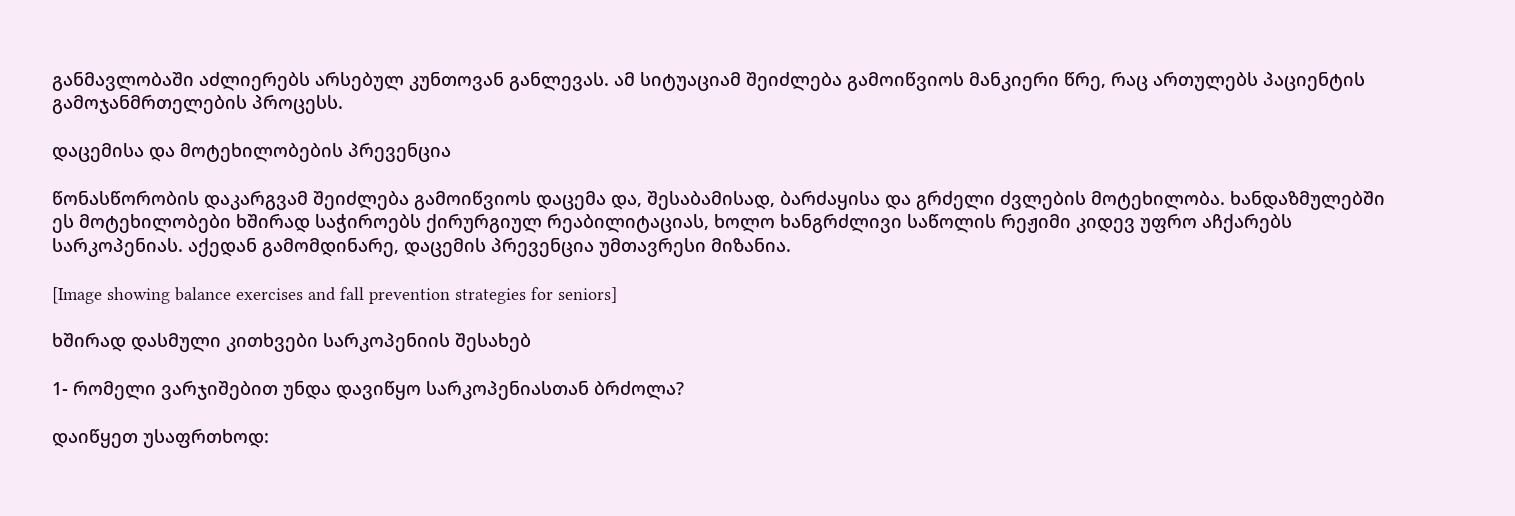განმავლობაში აძლიერებს არსებულ კუნთოვან განლევას. ამ სიტუაციამ შეიძლება გამოიწვიოს მანკიერი წრე, რაც ართულებს პაციენტის გამოჯანმრთელების პროცესს.

დაცემისა და მოტეხილობების პრევენცია

წონასწორობის დაკარგვამ შეიძლება გამოიწვიოს დაცემა და, შესაბამისად, ბარძაყისა და გრძელი ძვლების მოტეხილობა. ხანდაზმულებში ეს მოტეხილობები ხშირად საჭიროებს ქირურგიულ რეაბილიტაციას, ხოლო ხანგრძლივი საწოლის რეჟიმი კიდევ უფრო აჩქარებს სარკოპენიას. აქედან გამომდინარე, დაცემის პრევენცია უმთავრესი მიზანია.

[Image showing balance exercises and fall prevention strategies for seniors]

ხშირად დასმული კითხვები სარკოპენიის შესახებ

1- რომელი ვარჯიშებით უნდა დავიწყო სარკოპენიასთან ბრძოლა?

დაიწყეთ უსაფრთხოდ: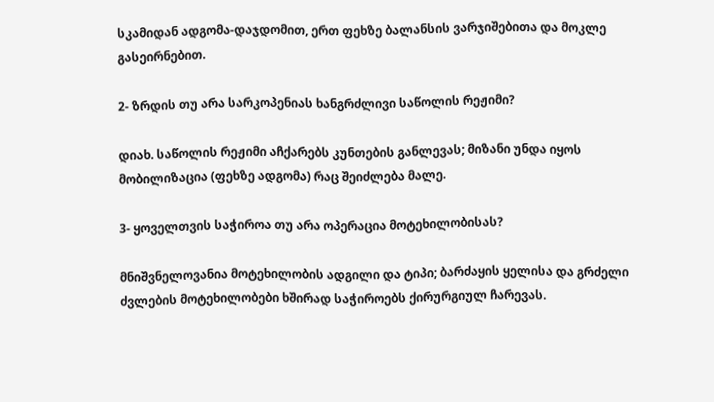სკამიდან ადგომა-დაჯდომით, ერთ ფეხზე ბალანსის ვარჯიშებითა და მოკლე გასეირნებით.

2- ზრდის თუ არა სარკოპენიას ხანგრძლივი საწოლის რეჟიმი?

დიახ. საწოლის რეჟიმი აჩქარებს კუნთების განლევას; მიზანი უნდა იყოს მობილიზაცია (ფეხზე ადგომა) რაც შეიძლება მალე.

3- ყოველთვის საჭიროა თუ არა ოპერაცია მოტეხილობისას?

მნიშვნელოვანია მოტეხილობის ადგილი და ტიპი; ბარძაყის ყელისა და გრძელი ძვლების მოტეხილობები ხშირად საჭიროებს ქირურგიულ ჩარევას.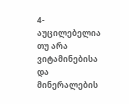4- აუცილებელია თუ არა ვიტამინებისა და მინერალების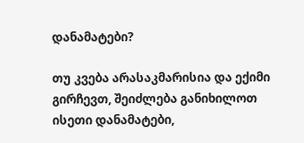დანამატები?

თუ კვება არასაკმარისია და ექიმი გირჩევთ, შეიძლება განიხილოთ ისეთი დანამატები,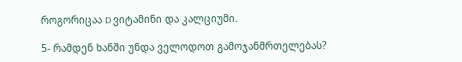როგორიცაა D ვიტამინი და კალციუმი.

5- რამდენ ხანში უნდა ველოდოთ გამოჯანმრთელებას?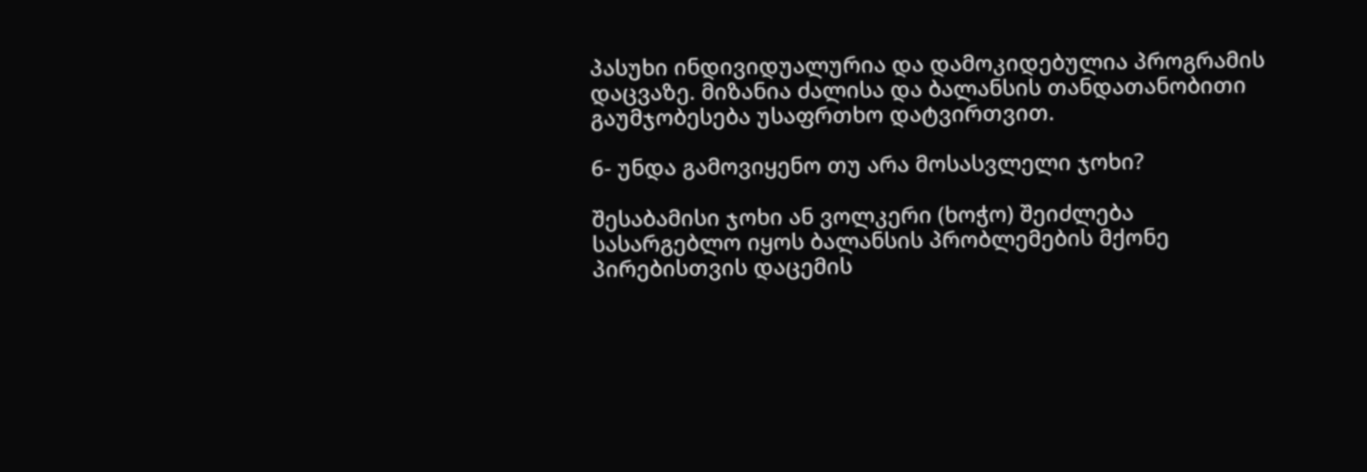პასუხი ინდივიდუალურია და დამოკიდებულია პროგრამის დაცვაზე. მიზანია ძალისა და ბალანსის თანდათანობითი გაუმჯობესება უსაფრთხო დატვირთვით.

6- უნდა გამოვიყენო თუ არა მოსასვლელი ჯოხი?

შესაბამისი ჯოხი ან ვოლკერი (ხოჭო) შეიძლება სასარგებლო იყოს ბალანსის პრობლემების მქონე პირებისთვის დაცემის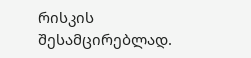რისკის შესამცირებლად.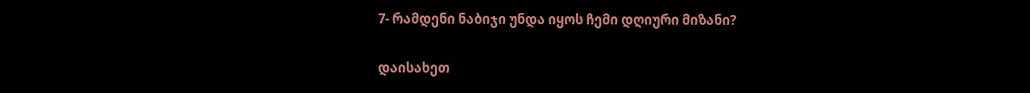7- რამდენი ნაბიჯი უნდა იყოს ჩემი დღიური მიზანი?

დაისახეთ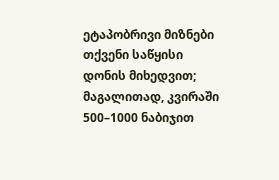ეტაპობრივი მიზნები თქვენი საწყისი დონის მიხედვით; მაგალითად, კვირაში 500–1000 ნაბიჯით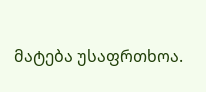მატება უსაფრთხოა.